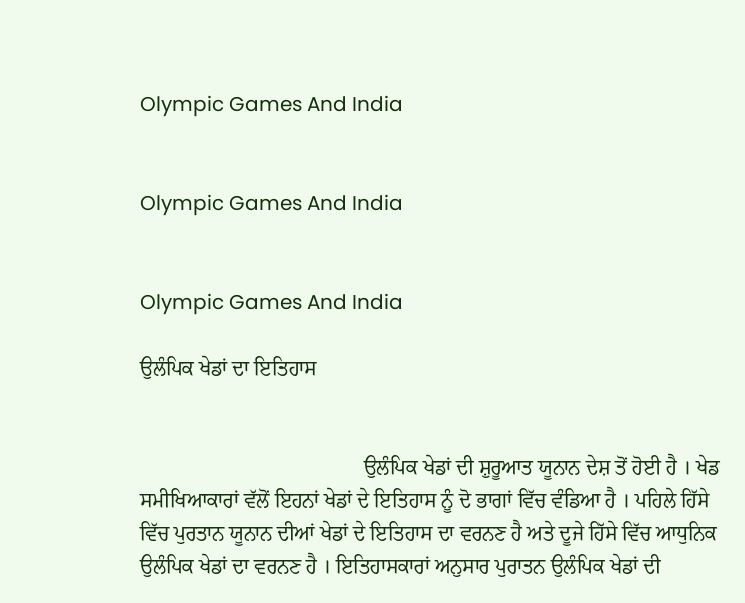Olympic Games And India


Olympic Games And India


Olympic Games And India

ਉਲੰਪਿਕ ਖੇਡਾਂ ਦਾ ਇਤਿਹਾਸ


                                           ਉਲੰਪਿਕ ਖੇਡਾਂ ਦੀ ਸ਼ੁਰੂਆਤ ਯੂਨਾਨ ਦੇਸ਼ ਤੋਂ ਹੋਈ ਹੈ । ਖੇਡ ਸਮੀਖਿਆਕਾਰਾਂ ਵੱਲੋਂ ਇਹਨਾਂ ਖੇਡਾਂ ਦੇ ਇਤਿਹਾਸ ਨੂੰ ਦੋ ਭਾਗਾਂ ਵਿੱਚ ਵੰਡਿਆ ਹੈ । ਪਹਿਲੇ ਹਿੱਸੇ ਵਿੱਚ ਪੁਰਤਾਨ ਯੂਨਾਨ ਦੀਆਂ ਖੇਡਾਂ ਦੇ ਇਤਿਹਾਸ ਦਾ ਵਰਨਣ ਹੈ ਅਤੇ ਦੂਜੇ ਹਿੱਸੇ ਵਿੱਚ ਆਧੁਨਿਕ ਉਲੰਪਿਕ ਖੇਡਾਂ ਦਾ ਵਰਨਣ ਹੈ । ਇਤਿਹਾਸਕਾਰਾਂ ਅਨੁਸਾਰ ਪੁਰਾਤਨ ਉਲੰਪਿਕ ਖੇਡਾਂ ਦੀ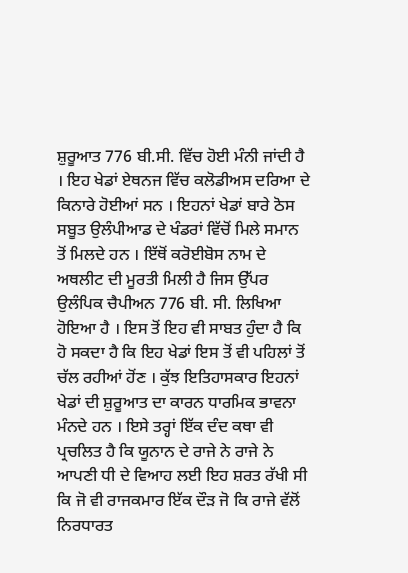ਸ਼ੁਰੂਆਤ 776 ਬੀ.ਸੀ. ਵਿੱਚ ਹੋਈ ਮੰਨੀ ਜਾਂਦੀ ਹੈ । ਇਹ ਖੇਡਾਂ ਏਥਨਜ ਵਿੱਚ ਕਲੋਡੀਅਸ ਦਰਿਆ ਦੇ ਕਿਨਾਰੇ ਹੋਈਆਂ ਸਨ । ਇਹਨਾਂ ਖੇਡਾਂ ਬਾਰੇ ਠੋਸ ਸਬੂਤ ਉਲੰਪੀਆਡ ਦੇ ਖੰਡਰਾਂ ਵਿੱਚੋਂ ਮਿਲੇ ਸਮਾਨ ਤੋਂ ਮਿਲਦੇ ਹਨ । ਇੱਥੋਂ ਕਰੋਈਬੋਸ ਨਾਮ ਦੇ ਅਥਲੀਟ ਦੀ ਮੂਰਤੀ ਮਿਲੀ ਹੈ ਜਿਸ ਉੱਪਰ ਉਲੰਪਿਕ ਚੈਪੀਅਨ 776 ਬੀ. ਸੀ. ਲਿਖਿਆ ਹੋਇਆ ਹੈ । ਇਸ ਤੋਂ ਇਹ ਵੀ ਸਾਬਤ ਹੁੰਦਾ ਹੈ ਕਿ ਹੋ ਸਕਦਾ ਹੈ ਕਿ ਇਹ ਖੇਡਾਂ ਇਸ ਤੋਂ ਵੀ ਪਹਿਲਾਂ ਤੋਂ ਚੱਲ ਰਹੀਆਂ ਹੋਂਣ । ਕੁੱਝ ਇਤਿਹਾਸਕਾਰ ਇਹਨਾਂ ਖੇਡਾਂ ਦੀ ਸ਼ੁਰੂਆਤ ਦਾ ਕਾਰਨ ਧਾਰਮਿਕ ਭਾਵਨਾ ਮੰਨਦੇ ਹਨ । ਇਸੇ ਤਰ੍ਹਾਂ ਇੱਕ ਦੰਦ ਕਥਾ ਵੀ ਪ੍ਰਚਲਿਤ ਹੈ ਕਿ ਯੂਨਾਨ ਦੇ ਰਾਜੇ ਨੇ ਰਾਜੇ ਨੇ ਆਪਣੀ ਧੀ ਦੇ ਵਿਆਹ ਲਈ ਇਹ ਸ਼ਰਤ ਰੱਖੀ ਸੀ ਕਿ ਜੋ ਵੀ ਰਾਜਕਮਾਰ ਇੱਕ ਦੌੜ ਜੋ ਕਿ ਰਾਜੇ ਵੱਲੋਂ ਨਿਰਧਾਰਤ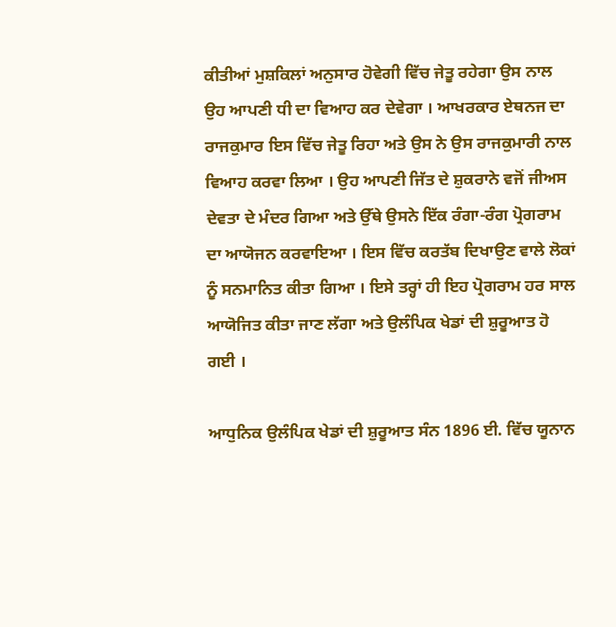ਕੀਤੀਆਂ ਮੁਸ਼ਕਿਲਾਂ ਅਨੁਸਾਰ ਹੋਵੇਗੀ ਵਿੱਚ ਜੇਤੂ ਰਹੇਗਾ ਉਸ ਨਾਲ ਉਹ ਆਪਣੀ ਧੀ ਦਾ ਵਿਆਹ ਕਰ ਦੇਵੇਗਾ । ਆਖਰਕਾਰ ਏਥਨਜ ਦਾ ਰਾਜਕੁਮਾਰ ਇਸ ਵਿੱਚ ਜੇਤੂ ਰਿਹਾ ਅਤੇ ਉਸ ਨੇ ਉਸ ਰਾਜਕੁਮਾਰੀ ਨਾਲ ਵਿਆਹ ਕਰਵਾ ਲਿਆ । ਉਹ ਆਪਣੀ ਜਿੱਤ ਦੇ ਸ਼ੁਕਰਾਨੇ ਵਜੋਂ ਜੀਅਸ ਦੇਵਤਾ ਦੇ ਮੰਦਰ ਗਿਆ ਅਤੇ ਉੱਥੇ ਉਸਨੇ ਇੱਕ ਰੰਗਾ-ਰੰਗ ਪ੍ਰੋਗਰਾਮ ਦਾ ਆਯੋਜਨ ਕਰਵਾਇਆ । ਇਸ ਵਿੱਚ ਕਰਤੱਬ ਦਿਖਾਉਣ ਵਾਲੇ ਲੋਕਾਂ ਨੂੰ ਸਨਮਾਨਿਤ ਕੀਤਾ ਗਿਆ । ਇਸੇ ਤਰ੍ਹਾਂ ਹੀ ਇਹ ਪ੍ਰੋਗਰਾਮ ਹਰ ਸਾਲ ਆਯੋਜਿਤ ਕੀਤਾ ਜਾਣ ਲੱਗਾ ਅਤੇ ਉਲੰਪਿਕ ਖੇਡਾਂ ਦੀ ਸ਼ੁਰੂਆਤ ਹੋ ਗਈ ।

ਆਧੁਨਿਕ ਉਲੰਪਿਕ ਖੇਡਾਂ ਦੀ ਸ਼ੁਰੂਆਤ ਸੰਨ 1896 ਈ. ਵਿੱਚ ਯੂਨਾਨ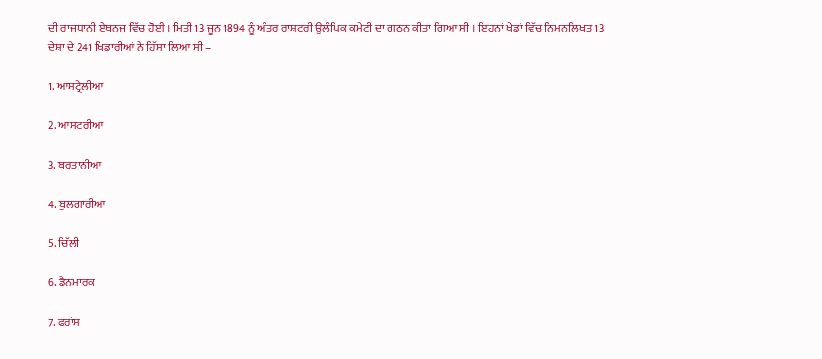ਦੀ ਰਾਜਧਾਨੀ ਏਥਨਜ ਵਿੱਚ ਹੋਈ । ਮਿਤੀ 13 ਜੂਨ 1894 ਨੂੰ ਅੰਤਰ ਰਾਸ਼ਟਰੀ ਉਲੰਪਿਕ ਕਮੇਟੀ ਦਾ ਗਠਨ ਕੀਤਾ ਗਿਆ ਸੀ । ਇਹਨਾਂ ਖੇਡਾਂ ਵਿੱਚ ਨਿਮਨਲਿਖਤ 13 ਦੇਸ਼ਾ ਦੇ 241 ਖਿਡਾਰੀਆਂ ਨੇ ਹਿੱਸਾ ਲਿਆ ਸੀ –

1. ਆਸਟ੍ਰੇਲੀਆ

2. ਆਸਟਰੀਆ

3. ਬਰਤਾਨੀਆ

4. ਬੁਲਗਾਰੀਆ

5. ਚਿੱਲੀ

6. ਡੈਨਮਾਰਕ

7. ਫਰਾਂਸ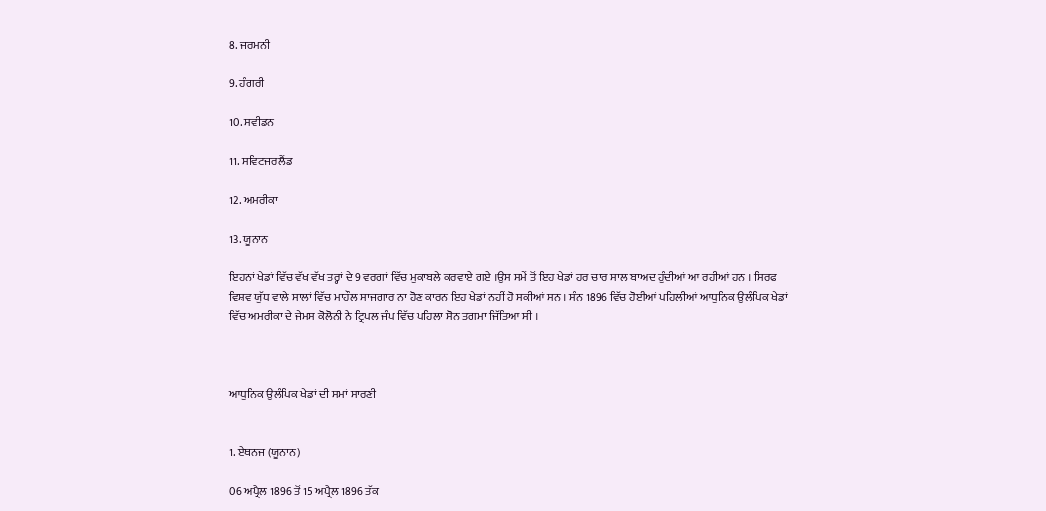8. ਜਰਮਨੀ

9. ਹੰਗਰੀ

10. ਸਵੀਡਨ

11. ਸਵਿਟਜਰਲੈਂਡ

12. ਅਮਰੀਕਾ

13. ਯੂਨਾਨ

ਇਹਨਾਂ ਖੇਡਾਂ ਵਿੱਚ ਵੱਖ ਵੱਖ ਤਰ੍ਹਾਂ ਦੇ 9 ਵਰਗਾਂ ਵਿੱਚ ਮੁਕਾਬਲੇ ਕਰਵਾਏ ਗਏ ।ਉਸ ਸਮੇਂ ਤੋਂ ਇਹ ਖੇਡਾਂ ਹਰ ਚਾਰ ਸਾਲ ਬਾਅਦ ਹੁੰਦੀਆਂ ਆ ਰਹੀਆਂ ਹਨ । ਸਿਰਫ ਵਿਸ਼ਵ ਯੁੱਧ ਵਾਲੇ ਸਾਲਾਂ ਵਿੱਚ ਮਾਹੌਲ ਸਾਜਗਾਰ ਨਾ ਹੋਣ ਕਾਰਨ ਇਹ ਖੇਡਾਂ ਨਹੀਂ ਹੋ ਸਕੀਆਂ ਸਨ । ਸੰਨ 1896 ਵਿੱਚ ਹੋਈਆਂ ਪਹਿਲੀਆਂ ਆਧੁਨਿਕ ਉਲੰਪਿਕ ਖੇਡਾਂ ਵਿੱਚ ਅਮਰੀਕਾ ਦੇ ਜੇਮਸ ਕੋਲੋਨੀ ਨੇ ਟ੍ਰਿਪਲ ਜੰਪ ਵਿੱਚ ਪਹਿਲਾ ਸੋਨ ਤਗਮਾ ਜਿੱਤਿਆ ਸੀ ।



ਆਧੁਨਿਕ ਉਲੰਪਿਕ ਖੇਡਾਂ ਦੀ ਸਮਾਂ ਸਾਰਣੀ


1. ਏਥਨਜ (ਯੂਨਾਨ)

06 ਅਪ੍ਰੈਲ 1896 ਤੋਂ 15 ਅਪ੍ਰੈਲ 1896 ਤੱਕ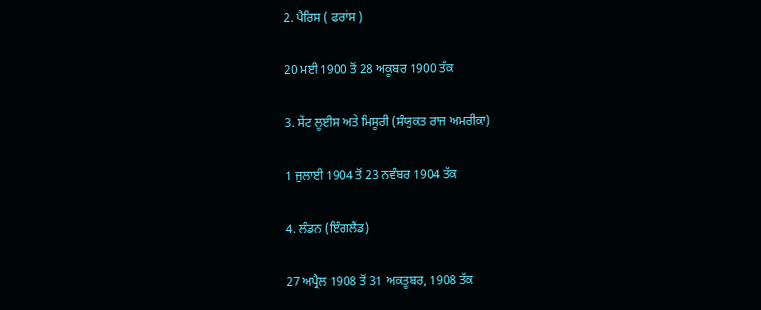2. ਪੈਰਿਸ ( ਫਰਾਂਸ )

20 ਮਈ 1900 ਤੋਂ 28 ਅਕੂਬਰ 1900 ਤੱਕ

3. ਸੇਂਟ ਲੂਈਸ ਅਤੇ ਮਿਸੂਰੀ (ਸੰਯੁਕਤ ਰਾਜ ਅਮਰੀਕਾ)

1 ਜੁਲਾਈ 1904 ਤੋਂ 23 ਨਵੰਬਰ 1904 ਤੱਕ

4. ਲੰਡਨ (ਇੰਗਲੈਂਡ)

27 ਅਪ੍ਰੈਲ 1908 ਤੋਂ 31 ਅਕਤੂਬਰ, 1908 ਤੱਕ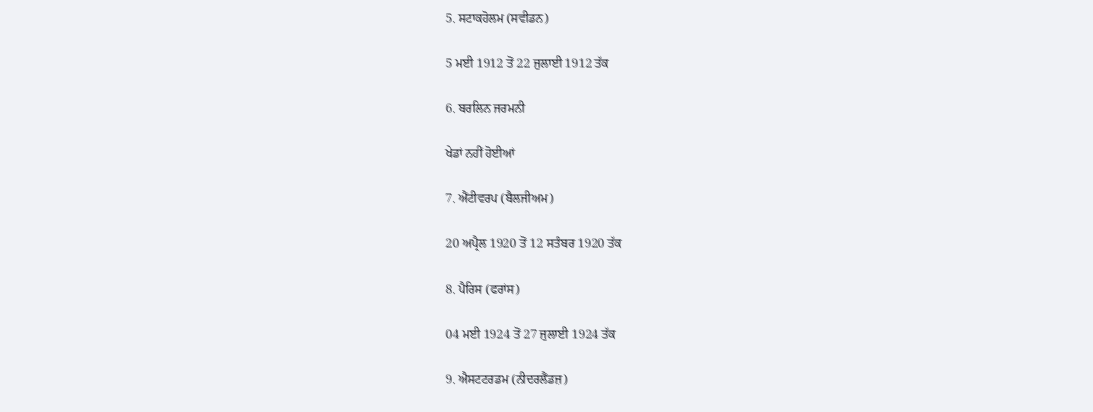5. ਸਟਾਕਹੋਲਮ (ਸਵੀਡਨ)

5 ਮਈ 1912 ਤੋਂ 22 ਜੁਲਾਈ 1912 ਤੱਕ

6. ਬਰਲਿਨ ਜਰਮਨੀ

ਖੇਡਾਂ ਨਹੀਂ ਹੋਈਆਂ

7. ਐਂਟੀਵਰਪ (ਬੈਲਜੀਅਮ)

20 ਅਪ੍ਰੈਲ 1920 ਤੋਂ 12 ਸਤੰਬਰ 1920 ਤੱਕ

8. ਪੈਰਿਸ (ਫਰਾਂਸ)

04 ਮਈ 1924 ਤੋਂ 27 ਜੁਲਾਈ 1924 ਤੱਕ

9. ਐਸਟਟਰਡਮ (ਨੀਦਰਲੈਂਡਜ਼)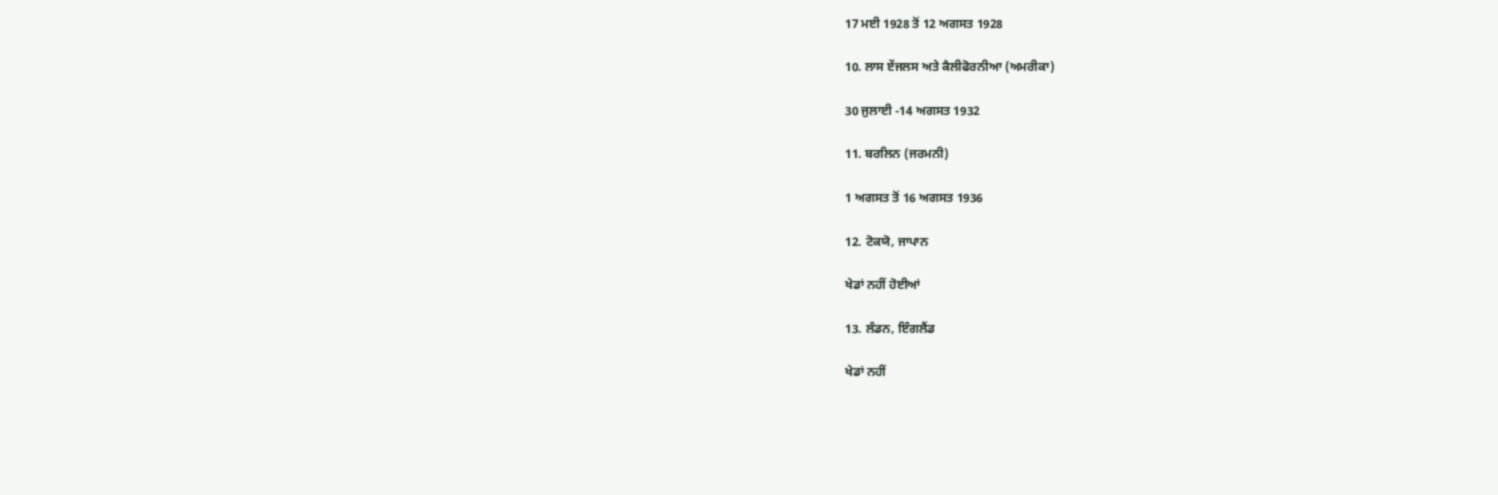17 ਮਈ 1928 ਤੋਂ 12 ਅਗਸਤ 1928

10. ਲਾਸ ਏਂਜਲਸ ਅਤੇ ਕੈਲੀਫੋਰਨੀਆ (ਅਮਰੀਕਾ)

30 ਜੁਲਾਈ -14 ਅਗਸਤ 1932

11. ਬਰਲਿਨ (ਜਰਮਨੀ)

1 ਅਗਸਤ ਤੋਂ 16 ਅਗਸਤ 1936

12. ਟੋਕਯੋ, ਜਾਪਾਨ

ਖੇਡਾਂ ਨਹੀਂ ਹੋਈਆਂ

13. ਲੰਡਨ, ਇੰਗਲੈਂਡ

ਖੇਡਾਂ ਨਹੀਂ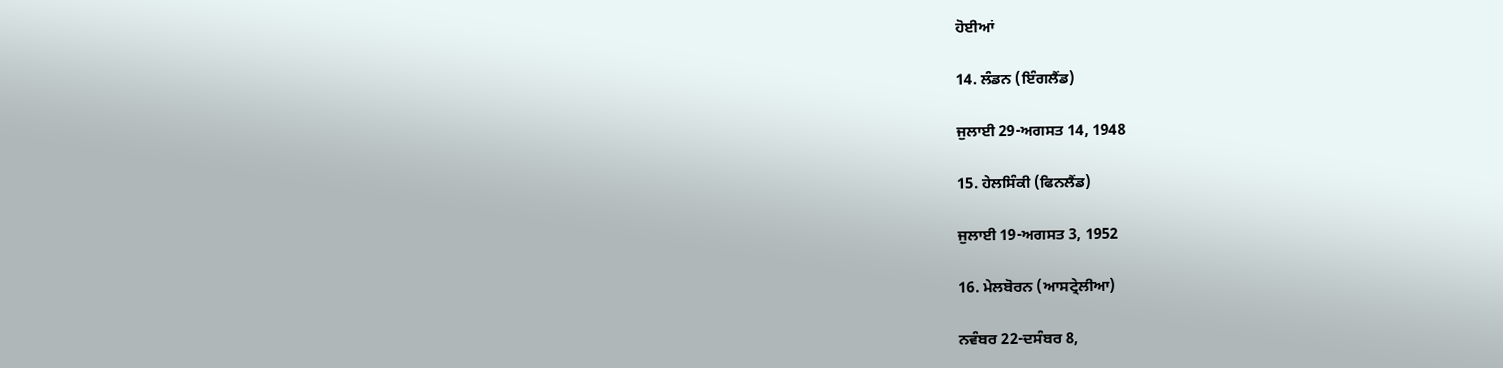ਹੋਈਆਂ

14. ਲੰਡਨ (ਇੰਗਲੈਂਡ)

ਜੁਲਾਈ 29-ਅਗਸਤ 14, 1948

15. ਹੇਲਸਿੰਕੀ (ਫਿਨਲੈਂਡ)

ਜੁਲਾਈ 19-ਅਗਸਤ 3, 1952

16. ਮੇਲਬੋਰਨ (ਆਸਟ੍ਰੇਲੀਆ)

ਨਵੰਬਰ 22-ਦਸੰਬਰ 8,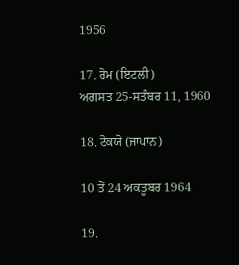1956

17. ਰੋਮ (ਇਟਲੀ)
ਅਗਸਤ 25-ਸਤੰਬਰ 11, 1960

18. ਟੋਕਯੋ (ਜਾਪਾਨ)

10 ਤੋਂ 24 ਅਕਤੂਬਰ 1964

19.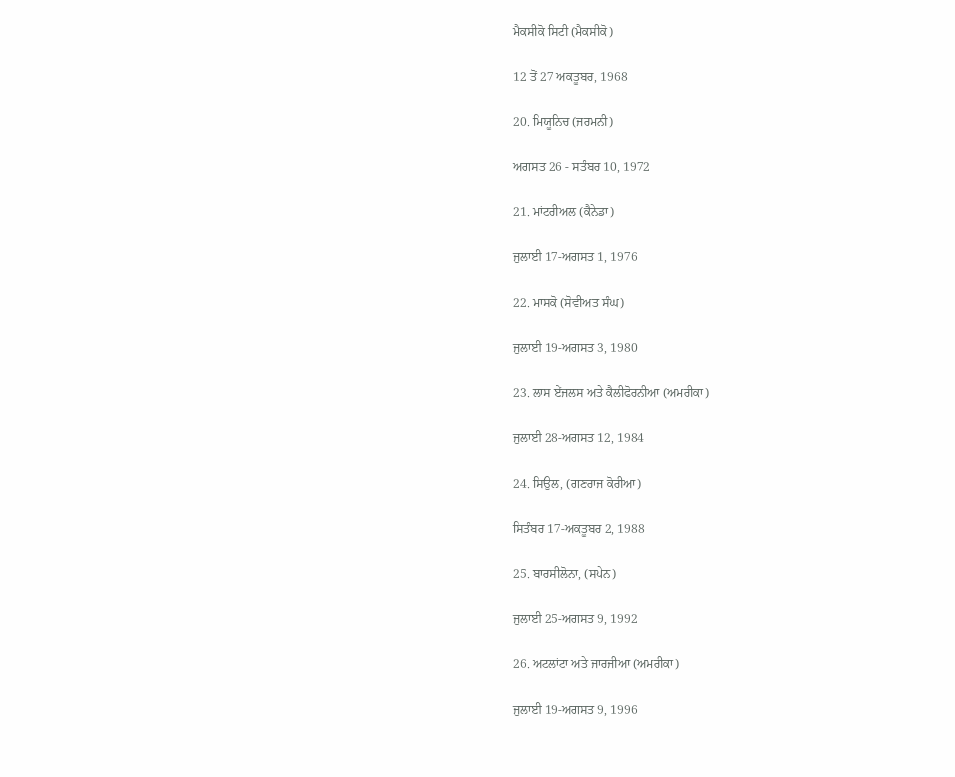ਮੈਕਸੀਕੋ ਸਿਟੀ (ਮੈਕਸੀਕੋ)

12 ਤੋਂ 27 ਅਕਤੂਬਰ, 1968

20. ਮਿਯੂਨਿਚ (ਜਰਮਨੀ)

ਅਗਸਤ 26 - ਸਤੰਬਰ 10, 1972

21. ਮਾਂਟਰੀਅਲ (ਕੈਨੇਡਾ)

ਜੁਲਾਈ 17-ਅਗਸਤ 1, 1976

22. ਮਾਸਕੋ (ਸੋਵੀਅਤ ਸੰਘ)

ਜੁਲਾਈ 19-ਅਗਸਤ 3, 1980

23. ਲਾਸ ਏਂਜਲਸ ਅਤੇ ਕੈਲੀਫੋਰਨੀਆ (ਅਮਰੀਕਾ)

ਜੁਲਾਈ 28-ਅਗਸਤ 12, 1984

24. ਸਿਉਲ, (ਗਣਰਾਜ ਕੋਰੀਆ)

ਸਿਤੰਬਰ 17-ਅਕਤੂਬਰ 2, 1988

25. ਬਾਰਸੀਲੋਨਾ, (ਸਪੇਨ)

ਜੁਲਾਈ 25-ਅਗਸਤ 9, 1992

26. ਅਟਲਾਂਟਾ ਅਤੇ ਜਾਰਜੀਆ (ਅਮਰੀਕਾ)

ਜੁਲਾਈ 19-ਅਗਸਤ 9, 1996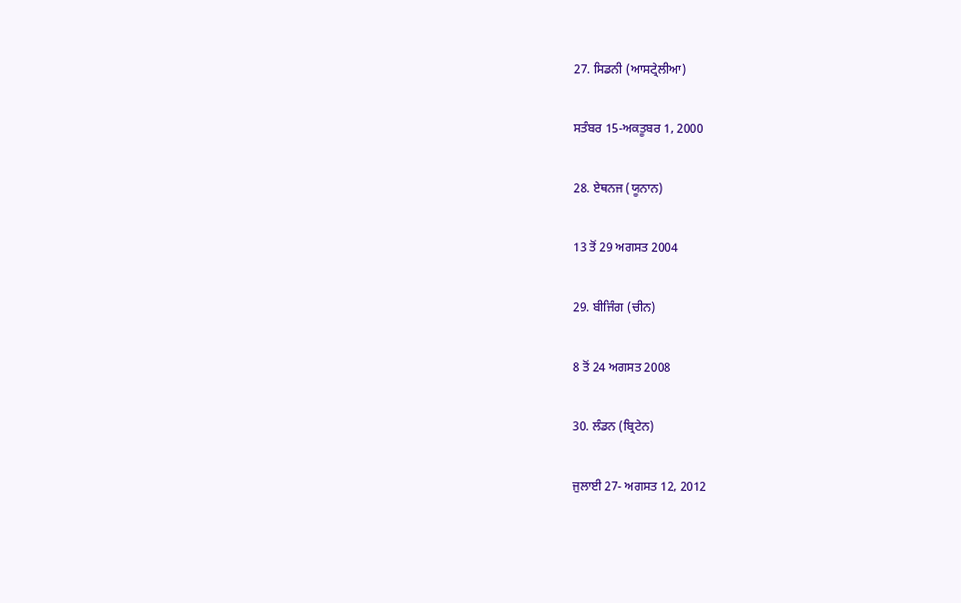27. ਸਿਡਨੀ (ਆਸਟ੍ਰੇਲੀਆ)

ਸਤੰਬਰ 15-ਅਕਤੂਬਰ 1, 2000

28. ਏਥਨਜ (ਯੂਨਾਨ)

13 ਤੋਂ 29 ਅਗਸਤ 2004

29. ਬੀਜਿੰਗ (ਚੀਨ)

8 ਤੋਂ 24 ਅਗਸਤ 2008

30. ਲੰਡਨ (ਬ੍ਰਿਟੇਨ)

ਜੁਲਾਈ 27- ਅਗਸਤ 12, 2012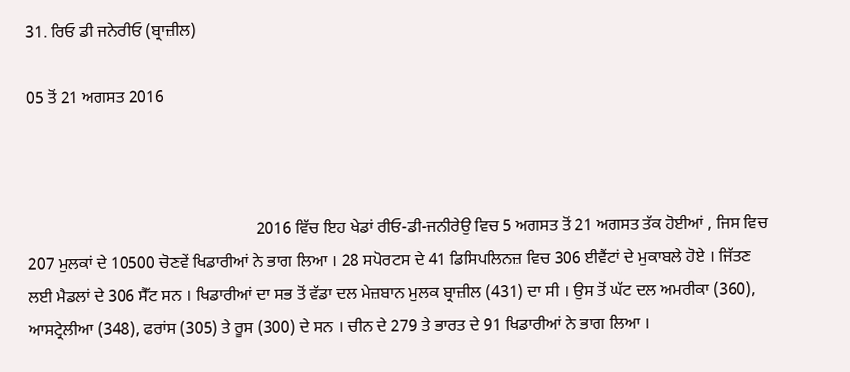31. ਰਿਓ ਡੀ ਜਨੇਰੀਓ (ਬ੍ਰਾਜ਼ੀਲ)

05 ਤੋਂ 21 ਅਗਸਤ 2016



                                                       2016 ਵਿੱਚ ਇਹ ਖੇਡਾਂ ਰੀਓ-ਡੀ-ਜਨੀਰੇਉ ਵਿਚ 5 ਅਗਸਤ ਤੋਂ 21 ਅਗਸਤ ਤੱਕ ਹੋਈਆਂ , ਜਿਸ ਵਿਚ 207 ਮੁਲਕਾਂ ਦੇ 10500 ਚੋਣਵੇਂ ਖਿਡਾਰੀਆਂ ਨੇ ਭਾਗ ਲਿਆ । 28 ਸਪੋਰਟਸ ਦੇ 41 ਡਿਸਿਪਲਿਨਜ਼ ਵਿਚ 306 ਈਵੈਂਟਾਂ ਦੇ ਮੁਕਾਬਲੇ ਹੋਏ । ਜਿੱਤਣ ਲਈ ਮੈਡਲਾਂ ਦੇ 306 ਸੈੱਟ ਸਨ । ਖਿਡਾਰੀਆਂ ਦਾ ਸਭ ਤੋਂ ਵੱਡਾ ਦਲ ਮੇਜ਼ਬਾਨ ਮੁਲਕ ਬ੍ਰਾਜ਼ੀਲ (431) ਦਾ ਸੀ । ਉਸ ਤੋਂ ਘੱਟ ਦਲ ਅਮਰੀਕਾ (360), ਆਸਟ੍ਰੇਲੀਆ (348), ਫਰਾਂਸ (305) ਤੇ ਰੂਸ (300) ਦੇ ਸਨ । ਚੀਨ ਦੇ 279 ਤੇ ਭਾਰਤ ਦੇ 91 ਖਿਡਾਰੀਆਂ ਨੇ ਭਾਗ ਲਿਆ ।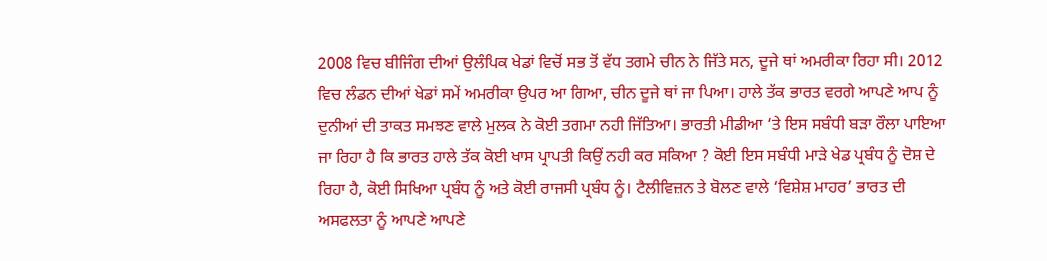2008 ਵਿਚ ਬੀਜਿੰਗ ਦੀਆਂ ਉਲੰਪਿਕ ਖੇਡਾਂ ਵਿਚੋਂ ਸਭ ਤੋਂ ਵੱਧ ਤਗਮੇ ਚੀਨ ਨੇ ਜਿੱਤੇ ਸਨ, ਦੂਜੇ ਥਾਂ ਅਮਰੀਕਾ ਰਿਹਾ ਸੀ। 2012 ਵਿਚ ਲੰਡਨ ਦੀਆਂ ਖੇਡਾਂ ਸਮੇਂ ਅਮਰੀਕਾ ਉਪਰ ਆ ਗਿਆ, ਚੀਨ ਦੂਜੇ ਥਾਂ ਜਾ ਪਿਆ। ਹਾਲੇ ਤੱਕ ਭਾਰਤ ਵਰਗੇ ਆਪਣੇ ਆਪ ਨੂੰ ਦੁਨੀਆਂ ਦੀ ਤਾਕਤ ਸਮਝਣ ਵਾਲੇ ਮੁਲਕ ਨੇ ਕੋਈ ਤਗਮਾ ਨਹੀ ਜਿੱਤਿਆ। ਭਾਰਤੀ ਮੀਡੀਆ ‘ਤੇ ਇਸ ਸਬੰਧੀ ਬੜਾ ਰੌਲਾ ਪਾਇਆ ਜਾ ਰਿਹਾ ਹੈ ਕਿ ਭਾਰਤ ਹਾਲੇ ਤੱਕ ਕੋਈ ਖਾਸ ਪ੍ਰਾਪਤੀ ਕਿਉਂ ਨਹੀ ਕਰ ਸਕਿਆ ? ਕੋਈ ਇਸ ਸਬੰਧੀ ਮਾੜੇ ਖੇਡ ਪ੍ਰਬੰਧ ਨੂੰ ਦੋਸ਼ ਦੇ ਰਿਹਾ ਹੈ, ਕੋਈ ਸਿਖਿਆ ਪ੍ਰਬੰਧ ਨੂੰ ਅਤੇ ਕੋਈ ਰਾਜਸੀ ਪ੍ਰਬੰਧ ਨੂੰ। ਟੈਲੀਵਿਜ਼ਨ ਤੇ ਬੋਲਣ ਵਾਲੇ ‘ਵਿਸ਼ੇਸ਼ ਮਾਹਰ’ ਭਾਰਤ ਦੀ ਅਸਫਲਤਾ ਨੂੰ ਆਪਣੇ ਆਪਣੇ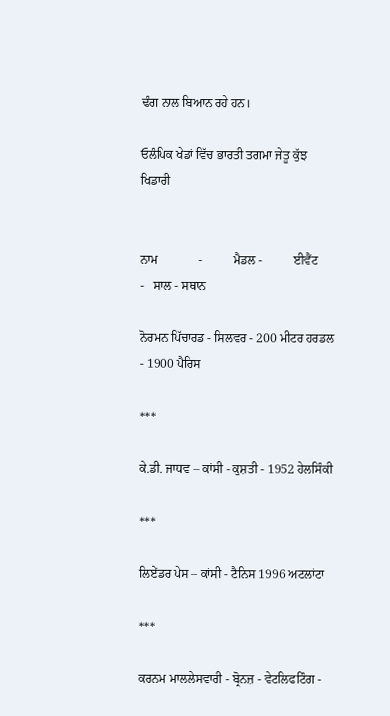ਢੰਗ ਨਾਲ ਬਿਆਨ ਰਹੇ ਹਨ।

ਓਲੰਪਿਕ ਖੇਡਾਂ ਵਿੱਚ ਭਾਰਤੀ ਤਗਮਾ ਜੇਤੂ ਕੁੱਝ ਖਿਡਾਰੀ


ਨਾਮ             -          ਮੈਡਲ -          ਈਵੈਂਟ            -   ਸਾਲ - ਸਥਾਨ

ਨੋਰਮਨ ਪਿੱਚਾਰਡ - ਸਿਲਵਰ - 200 ਮੀਟਰ ਹਰਡਲ - 1900 ਪੈਰਿਸ

***

ਕੇ.ਡੀ. ਜਾਧਵ – ਕਾਂਸੀ - ਕੁਸ਼ਤੀ - 1952 ਹੇਲਸਿੰਕੀ

***

ਲਿਏਂਡਰ ਪੇਸ – ਕਾਂਸੀ - ਟੈਨਿਸ 1996 ਅਟਲਾਂਟਾ

***

ਕਰਨਮ ਮਾਲਲੇਸਵਾਰੀ - ਬ੍ਰੋਨਜ਼ - ਵੇਟਲਿਫਟਿੰਗ -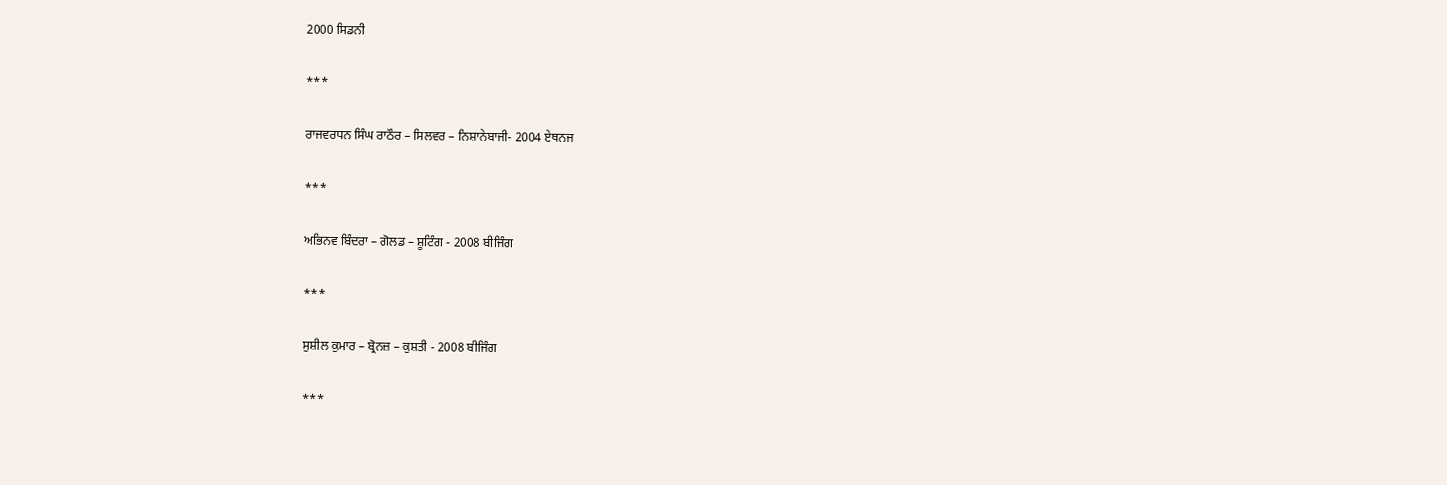2000 ਸਿਡਨੀ

***

ਰਾਜਵਰਧਨ ਸਿੰਘ ਰਾਠੌਰ – ਸਿਲਵਰ – ਨਿਸ਼ਾਨੇਬਾਜੀ- 2004 ਏਥਨਜ

***

ਅਭਿਨਵ ਬਿੰਦਰਾ – ਗੋਲਡ – ਸ਼ੂਟਿੰਗ - 2008 ਬੀਜਿੰਗ

***

ਸੁਸ਼ੀਲ ਕੁਮਾਰ – ਬ੍ਰੋਨਜ਼ – ਕੁਸ਼ਤੀ - 2008 ਬੀਜਿੰਗ

***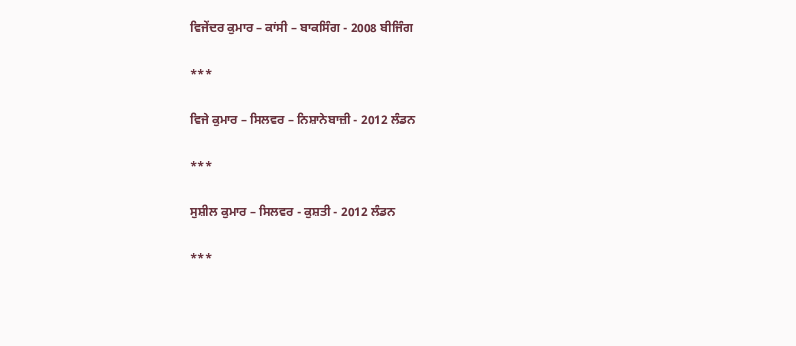ਵਿਜੇਂਦਰ ਕੁਮਾਰ – ਕਾਂਸੀ – ਬਾਕਸਿੰਗ - 2008 ਬੀਜਿੰਗ

***

ਵਿਜੇ ਕੁਮਾਰ – ਸਿਲਵਰ – ਨਿਸ਼ਾਨੇਬਾਜ਼ੀ - 2012 ਲੰਡਨ

***

ਸੁਸ਼ੀਲ ਕੁਮਾਰ – ਸਿਲਵਰ - ਕੁਸ਼ਤੀ - 2012 ਲੰਡਨ

***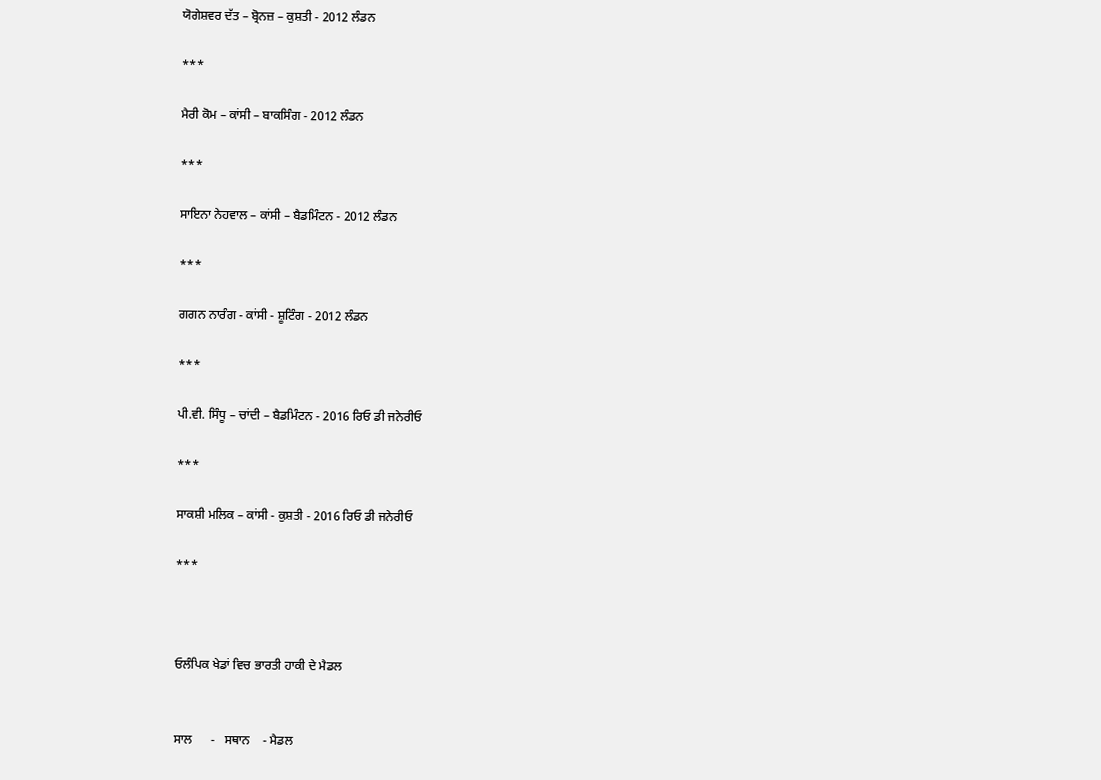ਯੋਗੇਸ਼ਵਰ ਦੱਤ – ਬ੍ਰੋਨਜ਼ – ਕੁਸ਼ਤੀ - 2012 ਲੰਡਨ

***

ਮੈਰੀ ਕੋਮ – ਕਾਂਸੀ – ਬਾਕਸਿੰਗ - 2012 ਲੰਡਨ

***

ਸਾਇਨਾ ਨੇਹਵਾਲ – ਕਾਂਸੀ – ਬੈਡਮਿੰਟਨ - 2012 ਲੰਡਨ

***

ਗਗਨ ਨਾਰੰਗ - ਕਾਂਸੀ - ਸ਼ੂਟਿੰਗ - 2012 ਲੰਡਨ

***

ਪੀ.ਵੀ. ਸਿੰਧੂ – ਚਾਂਦੀ – ਬੈਡਮਿੰਟਨ - 2016 ਰਿਓ ਡੀ ਜਨੇਰੀਓ

***

ਸਾਕਸ਼ੀ ਮਲਿਕ – ਕਾਂਸੀ - ਕੁਸ਼ਤੀ - 2016 ਰਿਓ ਡੀ ਜਨੇਰੀਓ

***



ਓਲੰਪਿਕ ਖੇਡਾਂ ਵਿਚ ਭਾਰਤੀ ਹਾਕੀ ਦੇ ਮੈਡਲ


ਸਾਲ      -   ਸਥਾਨ    - ਮੈਡਲ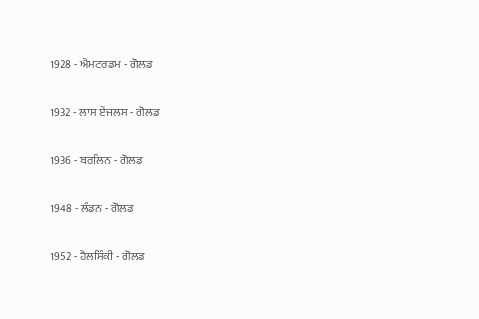1928 - ਐਮਟਰਡਮ - ਗੋਲਡ

1932 - ਲਾਸ ਏਂਜਲਸ - ਗੋਲਡ

1936 - ਬਰਲਿਨ - ਗੋਲਡ

1948 - ਲੰਡਨ - ਗੋਲਡ

1952 - ਹੈਲਸਿੰਕੀ - ਗੋਲਡ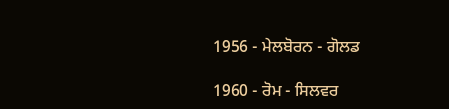1956 - ਮੇਲਬੋਰਨ - ਗੋਲਡ

1960 - ਰੋਮ - ਸਿਲਵਰ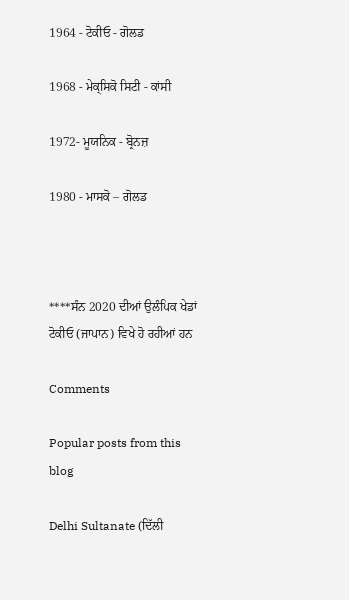1964 - ਟੋਕੀਓ - ਗੋਲਡ

1968 - ਮੇਕ੍ਸਿਕੋ ਸਿਟੀ - ਕਾਂਸੀ

1972- ਮੂਯਨਿਕ - ਬ੍ਰੋਨਜ਼

1980 - ਮਾਸਕੋ – ਗੋਲਡ



****ਸੰਨ 2020 ਦੀਆਂ ਉਲੰਪਿਕ ਖੇਡਾਂ ਟੋਕੀਓ (ਜਾਪਾਨ) ਵਿਖੇ ਹੋ ਰਹੀਆਂ ਹਨ

Comments

Popular posts from this blog

Delhi Sultanate (ਦਿੱਲੀ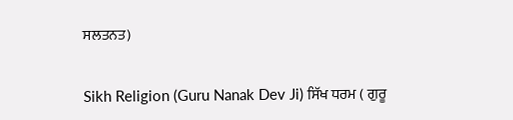ਸਲਤਨਤ)

Sikh Religion (Guru Nanak Dev Ji) ਸਿੱਖ ਧਰਮ ( ਗੁਰੂ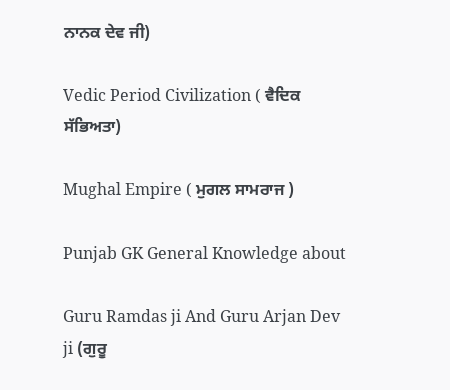ਨਾਨਕ ਦੇਵ ਜੀ)

Vedic Period Civilization ( ਵੈਦਿਕ ਸੱਭਿਅਤਾ)

Mughal Empire ( ਮੁਗਲ ਸਾਮਰਾਜ )

Punjab GK General Knowledge about

Guru Ramdas ji And Guru Arjan Dev ji (ਗੁਰੂ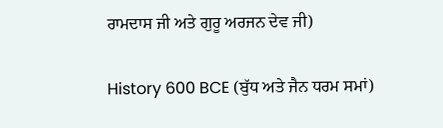ਰਾਮਦਾਸ ਜੀ ਅਤੇ ਗੁਰੂ ਅਰਜਨ ਦੇਵ ਜੀ)

History 600 BCE (ਬੁੱਧ ਅਤੇ ਜੈਨ ਧਰਮ ਸਮਾਂ)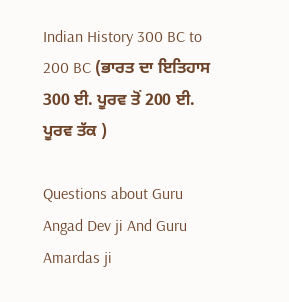Indian History 300 BC to 200 BC (ਭਾਰਤ ਦਾ ਇਤਿਹਾਸ 300 ਈ. ਪੂਰਵ ਤੋਂ 200 ਈ. ਪੂਰਵ ਤੱਕ )

Questions about Guru Angad Dev ji And Guru Amardas ji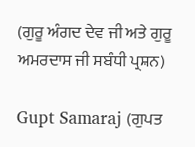(ਗੁਰੂ ਅੰਗਦ ਦੇਵ ਜੀ ਅਤੇ ਗੁਰੂ ਅਮਰਦਾਸ ਜੀ ਸਬੰਧੀ ਪ੍ਰਸ਼ਨ)

Gupt Samaraj (ਗੁਪਤ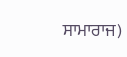ਸਾਮਾਰਾਜ)